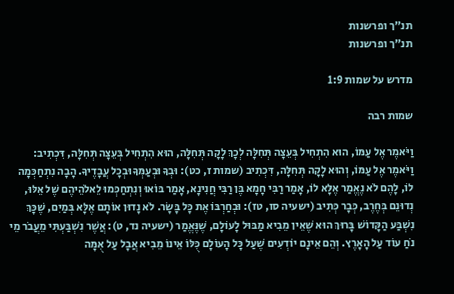תנ"ך ופרשנות
תנ"ך ופרשנות

מדרש על שמות 1:9

שמות רבה

וַיֹּאמֶר אֶל עַמּוֹ, הוּא הִתְחִיל בְּעֵצָה תְּחִלָּה לְכָךְ לָקָה תְּחִלָּה, הוּא הִתְחִיל בְּעֵצָה תְּחִלָּה, דִּכְתִיב: וַיֹּאמֶר אֶל עַמּוֹ, וְהוּא לָקָה תְּחִלָּה, דִּכְתִיב (שמות ז, כט): וּבְךָ וּבְעַמְּךָ וּבְכָל עֲבָדֶיךָ. הָבָה נִתְחַכְּמָה לוֹ, לָהֶם לֹא נֶאֱמַר אֶלָּא לוֹ, אָמַר רַבִּי חָמָא בֶּן רַבִּי חֲנִינָא, אָמַר בּוֹאוּ וְנִתְחַכְּמוּ לֵאלֹהֵיהֶם שֶׁל אֵלּוּ, נְדוּנֵם בְּחֶרֶב, כְּבָר כְּתִיב (ישעיה סו, טז): וּבְחַרְבּוֹ אֶת כָּל בָּשָׂר. לֹא נָדוּן אוֹתָם אֶלָּא בְּמַיִם, שֶׁכָּךְ נִשְׁבַּע הַקָּדוֹשׁ בָּרוּךְ הוּא שֶׁאֵין מֵבִיא מַבּוּל לָעוֹלָם, שֶׁנֶּאֱמַר (ישעיה נד, ט): אֲשֶׁר נִשְׁבַּעְתִּי מֵעֲבֹר מֵי נֹחַ עוֹד עַל הָאָרֶץ. וְהֵם אֵינָם יוֹדְעִים שֶׁעַל כָּל הָעוֹלָם כֻּלּוֹ אֵינוֹ מֵבִיא אֲבָל עַל אֻמָּה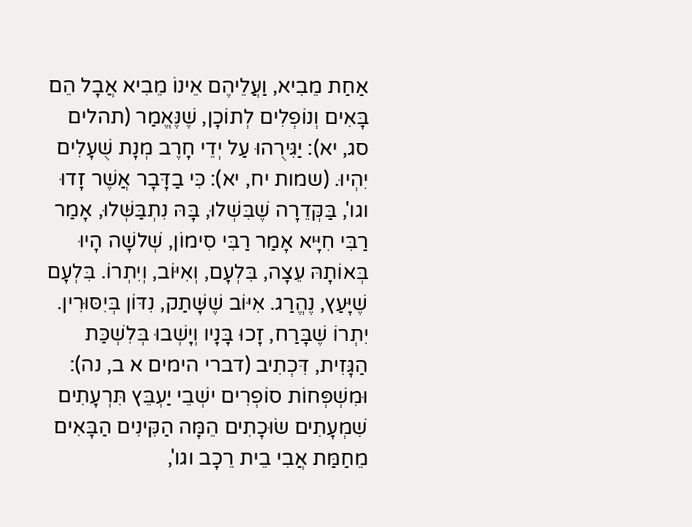אַחַת מֵבִיא, וַעֲלֵיהֶם אֵינוֹ מֵבִיא אֲבָל הֵם בָּאִים וְנוֹפְלִים לְתוֹכָן, שֶׁנֶּאֱמַר (תהלים סג, יא): יַגִּירֻהוּ עַל יְדֵי חָרֶב מְנָת שֻׁעָלִים יִהְיוּ. (שמות יח, יא): כִּי בַדָּבָר אֲשֶׁר זָדוּ וגו', בַּקְּדֵרָה שֶׁבִּשְׁלוּ, בָּהּ נִתְבַּשְּׁלוּ, אָמַר רַבִּי חִיָּיא אָמַר רַבִּי סִימוֹן, שְׁלשָׁה הָיוּ בְּאוֹתָהּ עֵצָה, בִּלְעָם, וְאִיּוֹב, וְיִתְרוֹ. בִּלְעָם שֶׁיָּעַץ, נֶהֱרַג. אִיּוֹב שֶׁשָּׁתַק, נִדּוֹן בְּיִסּוּרִין. יִתְרוֹ שֶׁבָּרַח, זָכוּ בָּנָיו וְיָשְׁבוּ בְּלִשְׁכַּת הַגָּזִית, דִּכְתִיב (דברי הימים א ב, נה): וּמִשְׁפְּחוֹת סוֹפְרִים ישְׁבֵי יַעְבֵּץ תִּרְעָתִים שִׁמְעָתִים שׂוּכָתִים הֵמָּה הַקִּינִים הַבָּאִים מֵחַמַּת אֲבִי בֵית רֵכָב וגו',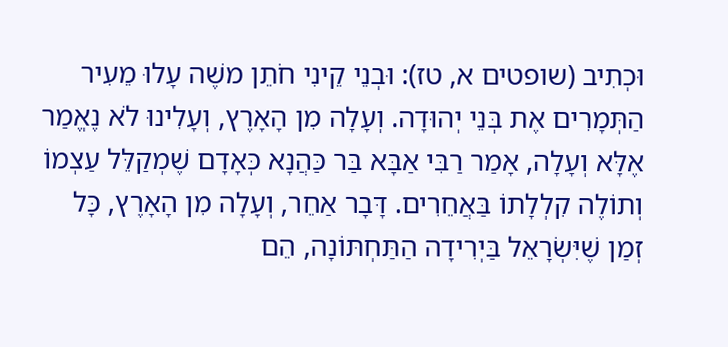וּכְתִיב (שופטים א, טז): וּבְנֵי קֵינִי חֹתֵן משֶׁה עָלוּ מֵעִיר הַתְּמָרִים אֶת בְּנֵי יְהוּדָה. וְעָלָה מִן הָאָרֶץ, וְעָלִינוּ לֹא נֶאֱמַר אֶלָּא וְעָלָה, אָמַר רַבִּי אַבָּא בַּר כַּהֲנָא כְּאָדָם שֶׁמְקַלֵּל עַצְמוֹ וְתוֹלֶה קִלְלָתוֹ בַּאֲחֵרִים. דָּבָר אַחֵר, וְעָלָה מִן הָאָרֶץ, כָּל זְמַן שֶׁיִּשְׂרָאֵל בַּיְרִידָה הַתַּחְתּוֹנָה, הֵם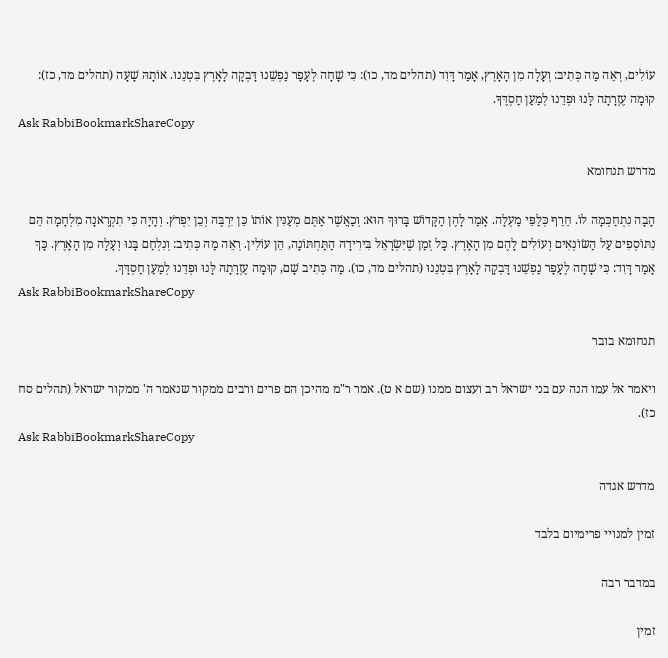עוֹלִים, רְאֵה מַה כְּתִיב: וְעָלָה מִן הָאָרֶץ, אָמַר דָּוִד (תהלים מד, כו): כִּי שָׁחָה לֶעָפָר נַפְשֵׁנוּ דָּבְקָה לָאָרֶץ בִּטְנֵנוּ. אוֹתָהּ שָׁעָה (תהלים מד, כז): קוּמָה עֶזְרָתָה לָּנוּ וּפְדֵנוּ לְמַעַן חַסְדֶּךָ.
Ask RabbiBookmarkShareCopy

מדרש תנחומא

הָבָה נִתְחַכְּמָה לוֹ. חֵרֵף כְּלַפֵּי מַעְלָה. אָמַר לָהֶן הַקָּדוֹשׁ בָּרוּךְ הוּא: וְכַאֲשֶׁר אַתֶּם מְעַנִּין אוֹתוֹ כֵּן יִרְבֶּה וְכֵן יִפְרֹץ. וְהָיָה כִּי תִקְרֶאנָה מִלְחָמָה הֵם נִתּוֹסְפִים עַל הַשּׂוֹנְאִים וְעוֹלִים לָהֶם מִן הָאָרֶץ. כָּל זְמַן שֶׁיִּשְׂרָאֵל בִּירִידָה הַתַּחְתּוֹנָה, הֵן עוֹלִין. רְאֵה מַה כְּתִיב: וְנִלְחַם בָּנוּ וְעָלָה מִן הָאָרֶץ. כָּךְ אָמַר דָּוִד: כִּי שָׁחָה לֶעָפָר נַפְשֵׁנוּ דָּבְקָה לָאָרֶץ בִּטְנֵנוּ (תהלים מד, כו). מַה כְּתִיב שָׁם, קוּמָה עֶזְרָתָה לָּנוּ וּפְדֵנוּ לְמַעַן חַסְדָּךְ.
Ask RabbiBookmarkShareCopy

תנחומא בובר

ויאמר אל עמו הנה עם בני ישראל רב ועצום ממנו (שם א ט). אמר ר"מ מהיכן הם פרים ורבים ממקור שנאמר ה' ממקור ישראל (תהלים סח כז).
Ask RabbiBookmarkShareCopy

מדרש אגדה

זמין למנויי פרימיום בלבד

במדבר רבה

זמין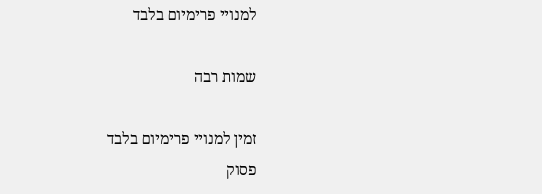למנויי פרימיום בלבד

שמות רבה

זמין למנויי פרימיום בלבד
פסוק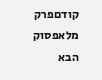קודםפרק מלאפסוק הבא